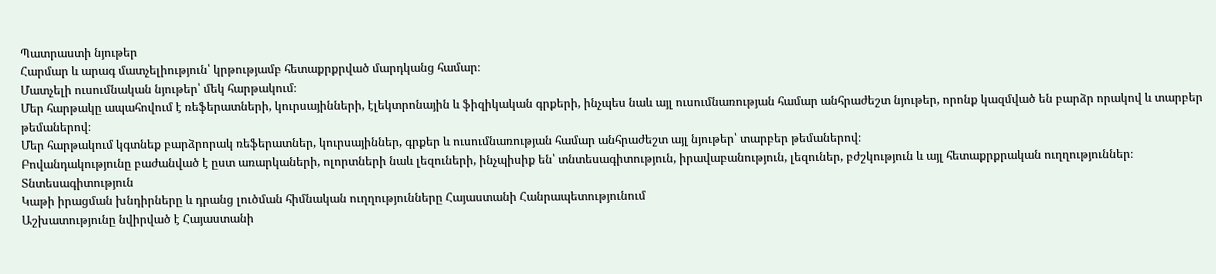Պատրաստի նյութեր
Հարմար և արագ մատչելիություն՝ կրթությամբ հետաքրքրված մարդկանց համար։
Մատչելի ուսումնական նյութեր՝ մեկ հարթակում։
Մեր հարթակը ապահովում է ռեֆերատների, կուրսայինների, էլեկտրոնային և ֆիզիկական գրքերի, ինչպես նաև այլ ուսումնառության համար անհրաժեշտ նյութեր, որոնք կազմված են բարձր որակով և տարբեր թեմաներով։
Մեր հարթակում կգտնեք բարձրորակ ռեֆերատներ, կուրսայիններ, գրքեր և ուսումնառության համար անհրաժեշտ այլ նյութեր՝ տարբեր թեմաներով։
Բովանդակությունը բաժանված է ըստ առարկաների, ոլորտների նաև լեզուների, ինչպիսիք են՝ տնտեսագիտություն, իրավաբանություն, լեզուներ, բժշկություն և այլ հետաքրքրական ուղղություններ։
Տնտեսագիտություն
Կաթի իրացման խնդիրները և դրանց լուծման հիմնական ուղղությունները Հայաստանի Հանրապետությունում
Աշխատությունը նվիրված է Հայաստանի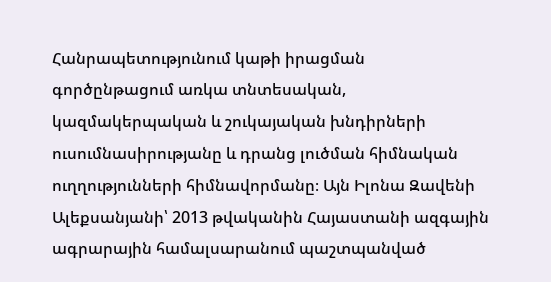Հանրապետությունում կաթի իրացման գործընթացում առկա տնտեսական, կազմակերպական և շուկայական խնդիրների ուսումնասիրությանը և դրանց լուծման հիմնական ուղղությունների հիմնավորմանը։ Այն Իլոնա Զավենի Ալեքսանյանի՝ 2013 թվականին Հայաստանի ազգային ագրարային համալսարանում պաշտպանված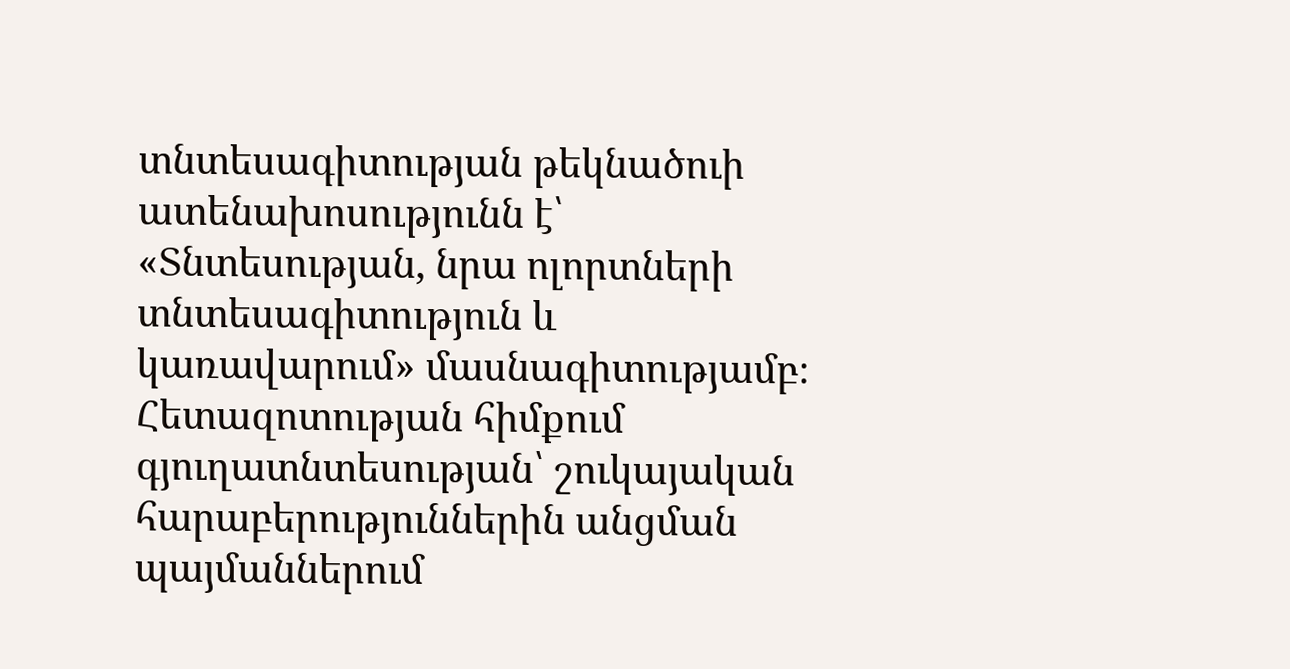տնտեսագիտության թեկնածուի ատենախոսությունն է՝ «Տնտեսության, նրա ոլորտների տնտեսագիտություն և կառավարում» մասնագիտությամբ։ Հետազոտության հիմքում գյուղատնտեսության՝ շուկայական հարաբերություններին անցման պայմաններում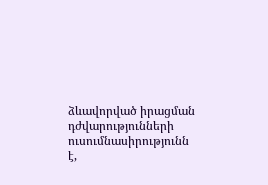ձևավորված իրացման դժվարությունների ուսումնասիրությունն է,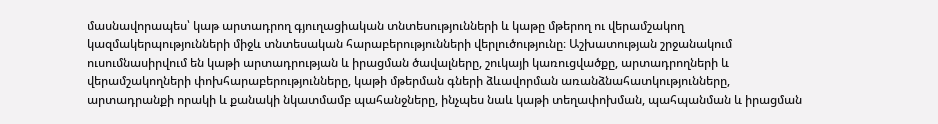մասնավորապես՝ կաթ արտադրող գյուղացիական տնտեսությունների և կաթը մթերող ու վերամշակող կազմակերպությունների միջև տնտեսական հարաբերությունների վերլուծությունը։ Աշխատության շրջանակում ուսումնասիրվում են կաթի արտադրության և իրացման ծավալները, շուկայի կառուցվածքը, արտադրողների և վերամշակողների փոխհարաբերությունները, կաթի մթերման գների ձևավորման առանձնահատկությունները, արտադրանքի որակի և քանակի նկատմամբ պահանջները, ինչպես նաև կաթի տեղափոխման, պահպանման և իրացման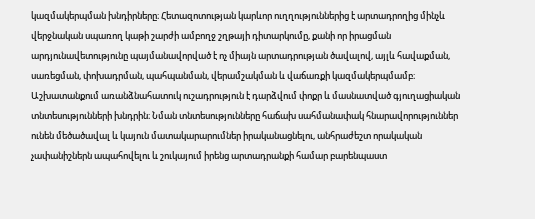կազմակերպման խնդիրները։ Հետազոտության կարևոր ուղղություններից է արտադրողից մինչև վերջնական սպառող կաթի շարժի ամբողջ շղթայի դիտարկումը, քանի որ իրացման արդյունավետությունը պայմանավորված է ոչ միայն արտադրության ծավալով, այլև հավաքման, սառեցման, փոխադրման, պահպանման, վերամշակման և վաճառքի կազմակերպմամբ։ Աշխատանքում առանձնահատուկ ուշադրություն է դարձվում փոքր և մասնատված գյուղացիական տնտեսությունների խնդրին։ Նման տնտեսությունները հաճախ սահմանափակ հնարավորություններ ունեն մեծածավալ և կայուն մատակարարումներ իրականացնելու, անհրաժեշտ որակական չափանիշներն ապահովելու և շուկայում իրենց արտադրանքի համար բարենպաստ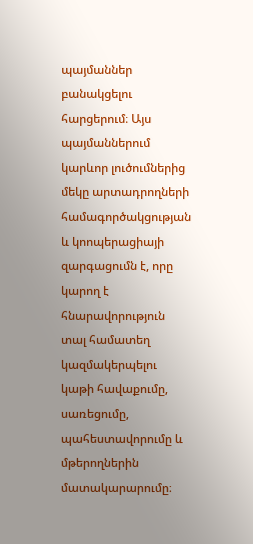պայմաններ բանակցելու հարցերում։ Այս պայմաններում կարևոր լուծումներից մեկը արտադրողների համագործակցության և կոոպերացիայի զարգացումն է, որը կարող է հնարավորություն տալ համատեղ կազմակերպելու կաթի հավաքումը, սառեցումը, պահեստավորումը և մթերողներին մատակարարումը։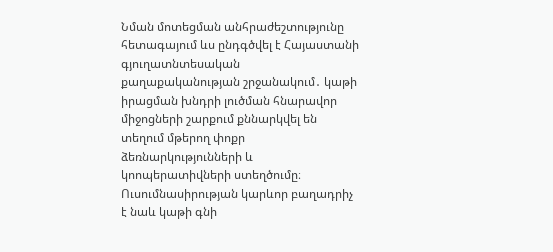Նման մոտեցման անհրաժեշտությունը հետագայում ևս ընդգծվել է Հայաստանի գյուղատնտեսական քաղաքականության շրջանակում․ կաթի իրացման խնդրի լուծման հնարավոր միջոցների շարքում քննարկվել են տեղում մթերող փոքր ձեռնարկությունների և կոոպերատիվների ստեղծումը։ Ուսումնասիրության կարևոր բաղադրիչ է նաև կաթի գնի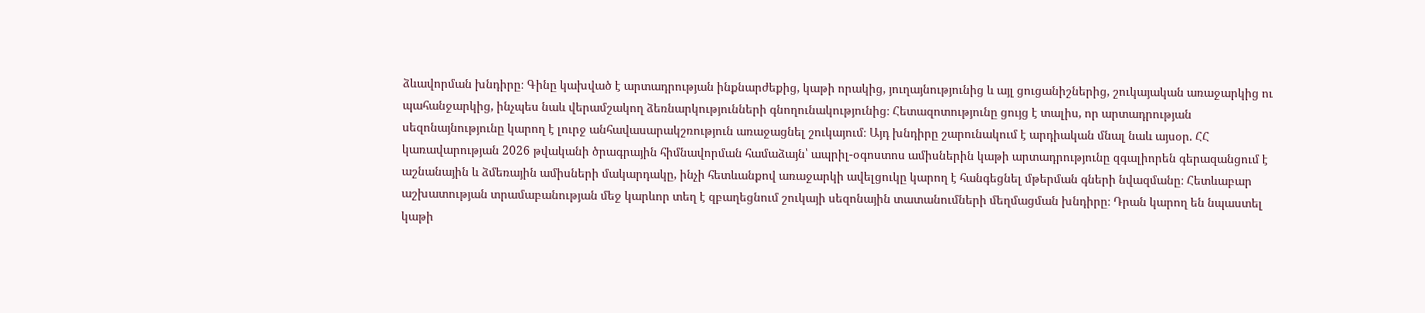ձևավորման խնդիրը։ Գինը կախված է արտադրության ինքնարժեքից, կաթի որակից, յուղայնությունից և այլ ցուցանիշներից, շուկայական առաջարկից ու պահանջարկից, ինչպես նաև վերամշակող ձեռնարկությունների գնողունակությունից։ Հետազոտությունը ցույց է տալիս, որ արտադրության սեզոնայնությունը կարող է լուրջ անհավասարակշռություն առաջացնել շուկայում։ Այդ խնդիրը շարունակում է արդիական մնալ նաև այսօր. ՀՀ կառավարության 2026 թվականի ծրագրային հիմնավորման համաձայն՝ ապրիլ-օգոստոս ամիսներին կաթի արտադրությունը զգալիորեն գերազանցում է աշնանային և ձմեռային ամիսների մակարդակը, ինչի հետևանքով առաջարկի ավելցուկը կարող է հանգեցնել մթերման գների նվազմանը։ Հետևաբար աշխատության տրամաբանության մեջ կարևոր տեղ է զբաղեցնում շուկայի սեզոնային տատանումների մեղմացման խնդիրը։ Դրան կարող են նպաստել կաթի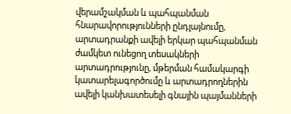վերամշակման և պահպանման հնարավորությունների ընդլայնումը, արտադրանքի ավելի երկար պահպանման ժամկետ ունեցող տեսակների արտադրությունը, մթերման համակարգի կատարելագործումը և արտադրողներին ավելի կանխատեսելի գնային պայմանների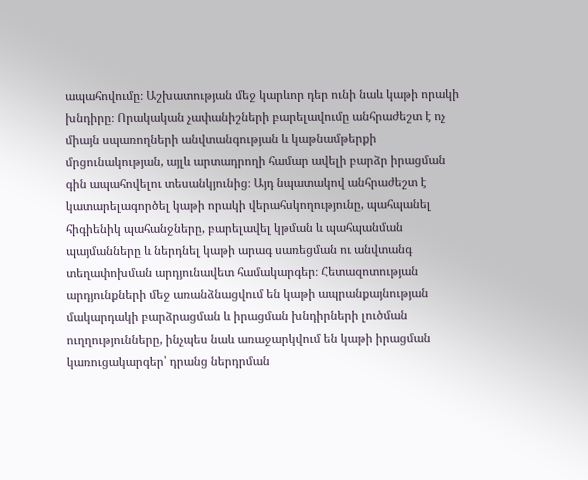ապահովումը։ Աշխատության մեջ կարևոր դեր ունի նաև կաթի որակի խնդիրը։ Որակական չափանիշների բարելավումը անհրաժեշտ է ոչ միայն սպառողների անվտանգության և կաթնամթերքի մրցունակության, այլև արտադրողի համար ավելի բարձր իրացման գին ապահովելու տեսանկյունից։ Այդ նպատակով անհրաժեշտ է կատարելագործել կաթի որակի վերահսկողությունը, պահպանել հիգիենիկ պահանջները, բարելավել կթման և պահպանման պայմանները և ներդնել կաթի արագ սառեցման ու անվտանգ տեղափոխման արդյունավետ համակարգեր։ Հետազոտության արդյունքների մեջ առանձնացվում են կաթի ապրանքայնության մակարդակի բարձրացման և իրացման խնդիրների լուծման ուղղությունները, ինչպես նաև առաջարկվում են կաթի իրացման կառուցակարգեր՝ դրանց ներդրման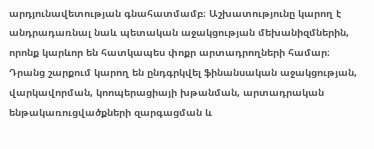արդյունավետության գնահատմամբ։ Աշխատությունը կարող է անդրադառնալ նաև պետական աջակցության մեխանիզմներին, որոնք կարևոր են հատկապես փոքր արտադրողների համար։ Դրանց շարքում կարող են ընդգրկվել ֆինանսական աջակցության, վարկավորման, կոոպերացիայի խթանման, արտադրական ենթակառուցվածքների զարգացման և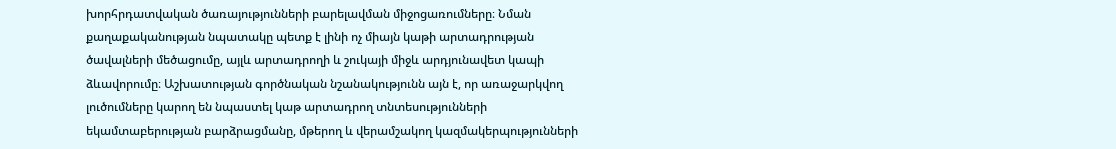խորհրդատվական ծառայությունների բարելավման միջոցառումները։ Նման քաղաքականության նպատակը պետք է լինի ոչ միայն կաթի արտադրության ծավալների մեծացումը, այլև արտադրողի և շուկայի միջև արդյունավետ կապի ձևավորումը։ Աշխատության գործնական նշանակությունն այն է, որ առաջարկվող լուծումները կարող են նպաստել կաթ արտադրող տնտեսությունների եկամտաբերության բարձրացմանը, մթերող և վերամշակող կազմակերպությունների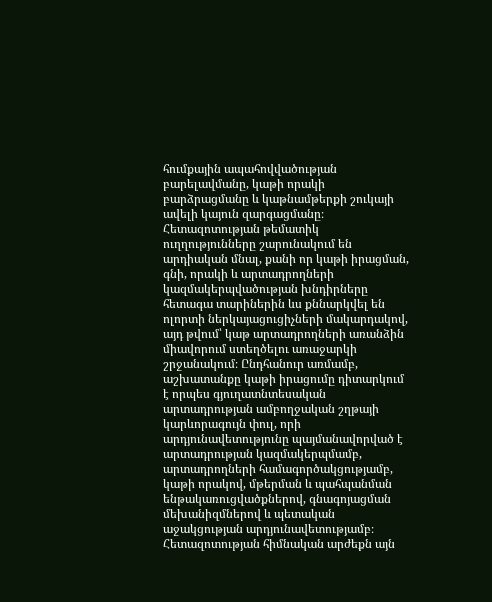հումքային ապահովվածության բարելավմանը, կաթի որակի բարձրացմանը և կաթնամթերքի շուկայի ավելի կայուն զարգացմանը։ Հետազոտության թեմատիկ ուղղությունները շարունակում են արդիական մնալ, քանի որ կաթի իրացման, գնի, որակի և արտադրողների կազմակերպվածության խնդիրները հետագա տարիներին ևս քննարկվել են ոլորտի ներկայացուցիչների մակարդակով, այդ թվում՝ կաթ արտադրողների առանձին միավորում ստեղծելու առաջարկի շրջանակում։ Ընդհանուր առմամբ, աշխատանքը կաթի իրացումը դիտարկում է որպես գյուղատնտեսական արտադրության ամբողջական շղթայի կարևորագույն փուլ, որի արդյունավետությունը պայմանավորված է արտադրության կազմակերպմամբ, արտադրողների համագործակցությամբ, կաթի որակով, մթերման և պահպանման ենթակառուցվածքներով, գնագոյացման մեխանիզմներով և պետական աջակցության արդյունավետությամբ։ Հետազոտության հիմնական արժեքն այն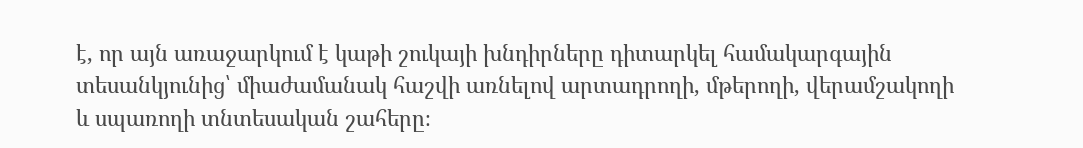է, որ այն առաջարկում է կաթի շուկայի խնդիրները դիտարկել համակարգային տեսանկյունից՝ միաժամանակ հաշվի առնելով արտադրողի, մթերողի, վերամշակողի և սպառողի տնտեսական շահերը։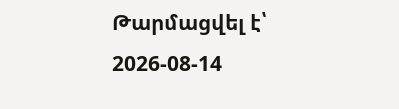Թարմացվել է՝ 2026-08-14